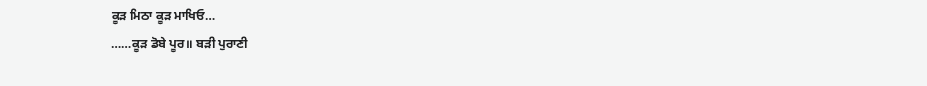ਕੂੜ ਮਿਠਾ ਕੂੜ ਮਾਖਿਓ…
……ਕੂੜ ਡੋਬੇ ਪੂਰ॥ ਬੜੀ ਪੁਰਾਣੀ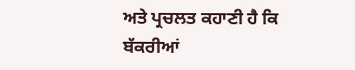ਅਤੇ ਪ੍ਰਚਲਤ ਕਹਾਣੀ ਹੈ ਕਿ ਬੱਕਰੀਆਂ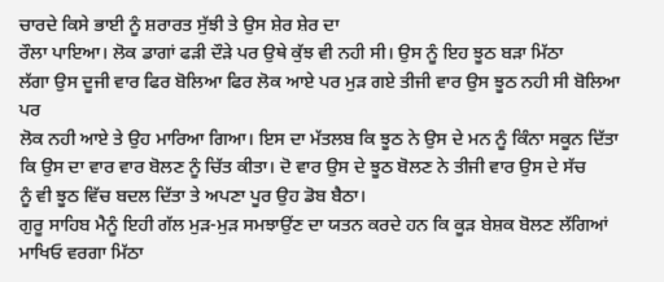ਚਾਰਦੇ ਕਿਸੇ ਭਾਈ ਨੂੰ ਸ਼ਰਾਰਤ ਸੁੱਝੀ ਤੇ ਉਸ ਸ਼ੇਰ ਸ਼ੇਰ ਦਾ
ਰੌਲਾ ਪਾਇਆ। ਲੋਕ ਡਾਗਾਂ ਫੜੀ ਦੌੜੇ ਪਰ ਉਥੇ ਕੁੱਝ ਵੀ ਨਹੀ ਸੀ। ਉਸ ਨੂੰ ਇਹ ਝੂਠ ਬੜਾ ਮਿੱਠਾ
ਲੱਗਾ ਉਸ ਦੂਜੀ ਵਾਰ ਫਿਰ ਬੋਲਿਆ ਫਿਰ ਲੋਕ ਆਏ ਪਰ ਮੁੜ ਗਏ ਤੀਜੀ ਵਾਰ ਉਸ ਝੂਠ ਨਹੀ ਸੀ ਬੋਲਿਆ ਪਰ
ਲੋਕ ਨਹੀ ਆਏ ਤੇ ਉਹ ਮਾਰਿਆ ਗਿਆ। ਇਸ ਦਾ ਮੱਤਲਬ ਕਿ ਝੂਠ ਨੇ ਉਸ ਦੇ ਮਨ ਨੂੰ ਕਿੰਨਾ ਸਕੂਨ ਦਿੱਤਾ
ਕਿ ਉਸ ਦਾ ਵਾਰ ਵਾਰ ਬੋਲਣ ਨੂੰ ਚਿੱਤ ਕੀਤਾ। ਦੋ ਵਾਰ ਉਸ ਦੇ ਝੂਠ ਬੋਲਣ ਨੇ ਤੀਜੀ ਵਾਰ ਉਸ ਦੇ ਸੱਚ
ਨੂੰ ਵੀ ਝੂਠ ਵਿੱਚ ਬਦਲ ਦਿੱਤਾ ਤੇ ਅਪਣਾ ਪੂਰ ਉਹ ਡੋਬ ਬੈਠਾ।
ਗੁਰੂ ਸਾਹਿਬ ਮੈਨੂੰ ਇਹੀ ਗੱਲ ਮੁੜ-ਮੁੜ ਸਮਝਾਉਂਣ ਦਾ ਯਤਨ ਕਰਦੇ ਹਨ ਕਿ ਕੂੜ ਬੇਸ਼ਕ ਬੋਲਣ ਲੱਗਿਆਂ
ਮਾਖਿਓ ਵਰਗਾ ਮਿੱਠਾ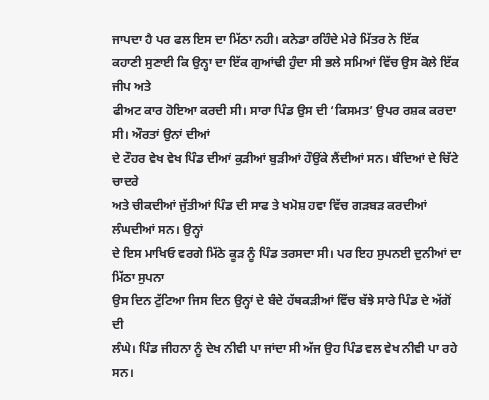ਜਾਪਦਾ ਹੈ ਪਰ ਫਲ ਇਸ ਦਾ ਮਿੱਠਾ ਨਹੀ। ਕਨੇਡਾ ਰਹਿੰਦੇ ਮੇਰੇ ਮਿੱਤਰ ਨੇ ਇੱਕ
ਕਹਾਣੀ ਸੁਣਾਈ ਕਿ ਉਨ੍ਹਾ ਦਾ ਇੱਕ ਗੁਆਂਢੀ ਹੁੰਦਾ ਸੀ ਭਲੇ ਸਮਿਆਂ ਵਿੱਚ ਉਸ ਕੋਲੇ ਇੱਕ ਜੀਪ ਅਤੇ
ਫੀਅਟ ਕਾਰ ਹੋਇਆ ਕਰਦੀ ਸੀ। ਸਾਰਾ ਪਿੰਡ ਉਸ ਦੀ ‘ਕਿਸਮਤ’ ਉਪਰ ਰਸ਼ਕ ਕਰਦਾ ਸੀ। ਔਰਤਾਂ ਉਨਾਂ ਦੀਆਂ
ਦੇ ਟੌਹਰ ਵੇਖ ਵੇਖ ਪਿੰਡ ਦੀਆਂ ਕੁੜੀਆਂ ਬੁੜੀਆਂ ਹੌਉਂਕੇ ਲੈਂਦੀਆਂ ਸਨ। ਬੰਦਿਆਂ ਦੇ ਚਿੱਟੇ ਚਾਦਰੇ
ਅਤੇ ਚੀਕਦੀਆਂ ਜੁੱਤੀਆਂ ਪਿੰਡ ਦੀ ਸਾਫ ਤੇ ਖਮੋਸ਼ ਹਵਾ ਵਿੱਚ ਗੜਬੜ ਕਰਦੀਆਂ ਲੰਘਦੀਆਂ ਸਨ। ਉਨ੍ਹਾਂ
ਦੇ ਇਸ ਮਾਖਿਓ ਵਰਗੇ ਮਿੱਠੇ ਕੂੜ ਨੂੰ ਪਿੰਡ ਤਰਸਦਾ ਸੀ। ਪਰ ਇਹ ਸੁਪਨਈ ਦੁਨੀਆਂ ਦਾ ਮਿੱਠਾ ਸੁਪਨਾ
ਉਸ ਦਿਨ ਟੁੱਟਿਆ ਜਿਸ ਦਿਨ ਉਨ੍ਹਾਂ ਦੇ ਬੰਦੇ ਹੱਥਕੜੀਆਂ ਵਿੱਚ ਬੱਝੇ ਸਾਰੇ ਪਿੰਡ ਦੇ ਅੱਗੋਂ ਦੀ
ਲੰਘੇ। ਪਿੰਡ ਜੀਹਨਾ ਨੂੰ ਦੇਖ ਨੀਵੀ ਪਾ ਜਾਂਦਾ ਸੀ ਅੱਜ ਉਹ ਪਿੰਡ ਵਲ ਵੇਖ ਨੀਵੀ ਪਾ ਰਹੇ ਸਨ।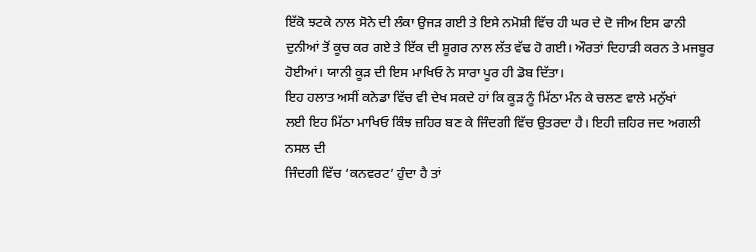ਇੱਕੋ ਝਟਕੇ ਨਾਲ ਸੋਨੇ ਦੀ ਲੰਕਾ ਉਜੜ ਗਈ ਤੇ ਇਸੇ ਨਮੋਸ਼ੀ ਵਿੱਚ ਹੀ ਘਰ ਦੇ ਦੋ ਜੀਅ ਇਸ ਫਾਨੀ
ਦੁਨੀਆਂ ਤੋਂ ਕੂਚ ਕਰ ਗਏ ਤੇ ਇੱਕ ਦੀ ਸ਼ੂਗਰ ਨਾਲ ਲੱਤ ਵੱਢ ਹੋ ਗਈ। ਔਰਤਾਂ ਦਿਹਾੜੀ ਕਰਨ ਤੇ ਮਜਬੂਰ
ਹੋਈਆਂ। ਯਾਨੀ ਕੂੜ ਦੀ ਇਸ ਮਾਖਿਓ ਨੇ ਸਾਰਾ ਪੂਰ ਹੀ ਡੋਬ ਦਿੱਤਾ।
ਇਹ ਹਲਾਤ ਅਸੀਂ ਕਨੇਡਾ ਵਿੱਚ ਵੀ ਦੇਖ ਸਕਦੇ ਹਾਂ ਕਿ ਕੂੜ ਨੂੰ ਮਿੱਠਾ ਮੰਨ ਕੇ ਚਲਣ ਵਾਲੇ ਮਨੁੱਖਾਂ
ਲਈ ਇਹ ਮਿੱਠਾ ਮਾਖਿਓ ਕਿੰਝ ਜ਼ਹਿਰ ਬਣ ਕੇ ਜਿੰਦਗੀ ਵਿੱਚ ਉਤਰਦਾ ਹੈ। ਇਹੀ ਜ਼ਹਿਰ ਜਦ ਅਗਲੀ ਨਸਲ ਦੀ
ਜਿੰਦਗੀ ਵਿੱਚ ‘ਕਨਵਰਟ’ ਹੁੰਦਾ ਹੈ ਤਾਂ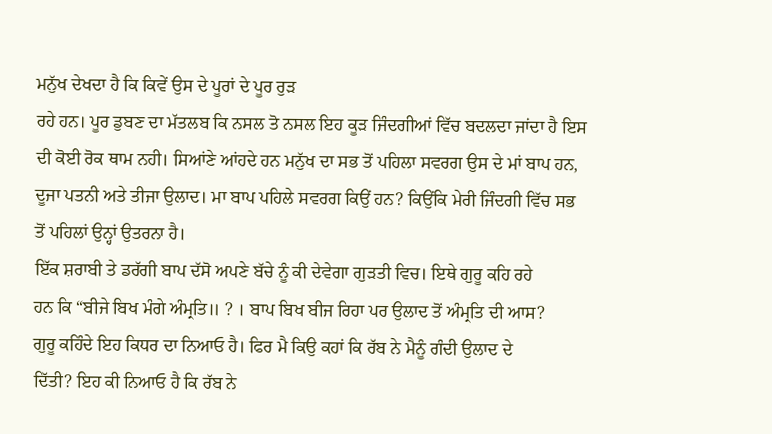ਮਨੁੱਖ ਦੇਖਦਾ ਹੈ ਕਿ ਕਿਵੇਂ ਉਸ ਦੇ ਪੂਰਾਂ ਦੇ ਪੂਰ ਰੁੜ
ਰਹੇ ਹਨ। ਪੂਰ ਡੁਬਣ ਦਾ ਮੱਤਲਬ ਕਿ ਨਸਲ ਤੋ ਨਸਲ ਇਹ ਕੂੜ ਜਿੰਦਗੀਆਂ ਵਿੱਚ ਬਦਲਦਾ ਜਾਂਦਾ ਹੈ ਇਸ
ਦੀ ਕੋਈ ਰੋਕ ਥਾਮ ਨਹੀ। ਸਿਆਂਣੇ ਆਂਹਦੇ ਹਨ ਮਨੁੱਖ ਦਾ ਸਭ ਤੋਂ ਪਹਿਲਾ ਸਵਰਗ ਉਸ ਦੇ ਮਾਂ ਬਾਪ ਹਨ,
ਦੂਜਾ ਪਤਨੀ ਅਤੇ ਤੀਜਾ ਉਲਾਦ। ਮਾ ਬਾਪ ਪਹਿਲੇ ਸਵਰਗ ਕਿਉਂ ਹਨ? ਕਿਉਂਕਿ ਮੇਰੀ ਜਿੰਦਗੀ ਵਿੱਚ ਸਭ
ਤੋਂ ਪਹਿਲਾਂ ਉਨ੍ਹਾਂ ਉਤਰਨਾ ਹੈ।
ਇੱਕ ਸ਼ਰਾਬੀ ਤੇ ਡਰੱਗੀ ਬਾਪ ਦੱਸੋ ਅਪਣੇ ਬੱਚੇ ਨੂੰ ਕੀ ਦੇਵੇਗਾ ਗੁੜਤੀ ਵਿਚ। ਇਥੇ ਗੁਰੂ ਕਹਿ ਰਹੇ
ਹਨ ਕਿ “ਬੀਜੇ ਬਿਖ ਮੰਗੇ ਅੰਮ੍ਰਤਿ॥ ? । ਬਾਪ ਬਿਖ ਬੀਜ ਰਿਹਾ ਪਰ ਉਲਾਦ ਤੋਂ ਅੰਮ੍ਰਤਿ ਦੀ ਆਸ?
ਗੁਰੂ ਕਹਿੰਦੇ ਇਹ ਕਿਧਰ ਦਾ ਨਿਆਓ ਹੈ। ਫਿਰ ਮੈ ਕਿਉ ਕਹਾਂ ਕਿ ਰੱਬ ਨੇ ਮੈਨੂੰ ਗੰਦੀ ਉਲਾਦ ਦੇ
ਦਿੱਤੀ? ਇਹ ਕੀ ਨਿਆਓ ਹੈ ਕਿ ਰੱਬ ਨੇ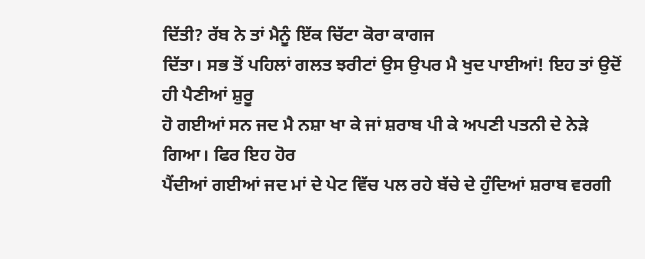ਦਿੱਤੀ? ਰੱਬ ਨੇ ਤਾਂ ਮੈਨੂੰ ਇੱਕ ਚਿੱਟਾ ਕੋਰਾ ਕਾਗਜ
ਦਿੱਤਾ। ਸਭ ਤੋਂ ਪਹਿਲਾਂ ਗਲਤ ਝਰੀਟਾਂ ਉਸ ਉਪਰ ਮੈ ਖੁਦ ਪਾਈਆਂ! ਇਹ ਤਾਂ ਉਦੋਂ ਹੀ ਪੈਣੀਆਂ ਸ਼ੁਰੂ
ਹੋ ਗਈਆਂ ਸਨ ਜਦ ਮੈ ਨਸ਼ਾ ਖਾ ਕੇ ਜਾਂ ਸ਼ਰਾਬ ਪੀ ਕੇ ਅਪਣੀ ਪਤਨੀ ਦੇ ਨੇੜੇ ਗਿਆ। ਫਿਰ ਇਹ ਹੋਰ
ਪੈਂਦੀਆਂ ਗਈਆਂ ਜਦ ਮਾਂ ਦੇ ਪੇਟ ਵਿੱਚ ਪਲ ਰਹੇ ਬੱਚੇ ਦੇ ਹੁੰਦਿਆਂ ਸ਼ਰਾਬ ਵਰਗੀ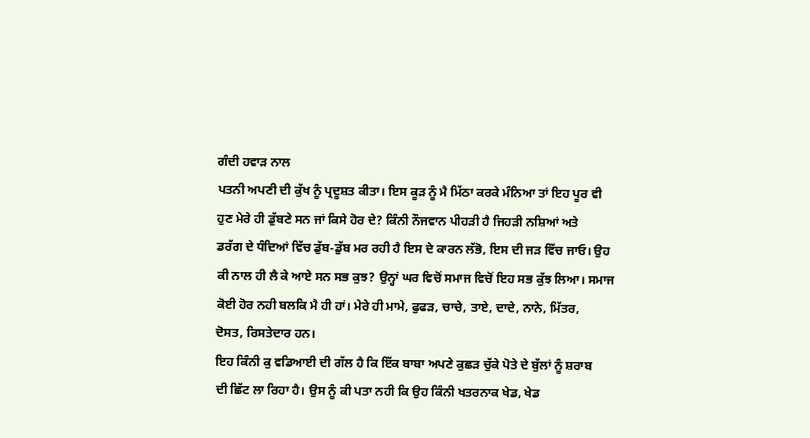ਗੰਦੀ ਹਵਾੜ ਨਾਲ
ਪਤਨੀ ਅਪਣੀ ਦੀ ਕੁੱਖ ਨੂੰ ਪ੍ਰਦੂਸ਼ਤ ਕੀਤਾ। ਇਸ ਕੂੜ ਨੂੰ ਮੈ ਮਿੱਠਾ ਕਰਕੇ ਮੰਨਿਆ ਤਾਂ ਇਹ ਪੂਰ ਵੀ
ਹੁਣ ਮੇਰੇ ਹੀ ਡੁੱਬਣੇ ਸਨ ਜਾਂ ਕਿਸੇ ਹੋਰ ਦੇ? ਕਿੰਨੀ ਨੌਜਵਾਨ ਪੀਹੜੀ ਹੈ ਜਿਹੜੀ ਨਸ਼ਿਆਂ ਅਤੇ
ਡਰੱਗ ਦੇ ਧੰਦਿਆਂ ਵਿੱਚ ਡੁੱਬ-ਡੁੱਬ ਮਰ ਰਹੀ ਹੈ ਇਸ ਦੇ ਕਾਰਨ ਲੱਭੋ, ਇਸ ਦੀ ਜੜ ਵਿੱਚ ਜਾਓ। ਉਹ
ਕੀ ਨਾਲ ਹੀ ਲੈ ਕੇ ਆਏ ਸਨ ਸਭ ਕੁਝ? ਉਨ੍ਹਾਂ ਘਰ ਵਿਚੋਂ ਸਮਾਜ ਵਿਚੋਂ ਇਹ ਸਭ ਕੁੱਝ ਲਿਆ। ਸਮਾਜ
ਕੋਈ ਹੋਰ ਨਹੀ ਬਲਕਿ ਮੈ ਹੀ ਹਾਂ। ਮੇਰੇ ਹੀ ਮਾਮੇ, ਫੁਫੜ, ਚਾਚੇ, ਤਾਏ, ਦਾਦੇ, ਨਾਨੇ, ਮਿੱਤਰ,
ਦੋਸਤ, ਰਿਸਤੇਦਾਰ ਹਨ।
ਇਹ ਕਿੰਨੀ ਕੁ ਵਡਿਆਈ ਦੀ ਗੱਲ ਹੈ ਕਿ ਇੱਕ ਬਾਬਾ ਅਪਣੇ ਕੁਛੜ ਚੁੱਕੇ ਪੋਤੇ ਦੇ ਬੁੱਲਾਂ ਨੂੰ ਸ਼ਰਾਬ
ਦੀ ਛਿੱਟ ਲਾ ਰਿਹਾ ਹੈ। ਉਸ ਨੂੰ ਕੀ ਪਤਾ ਨਹੀ ਕਿ ਉਹ ਕਿੰਨੀ ਖਤਰਨਾਕ ਖੇਡ, ਖੇਡ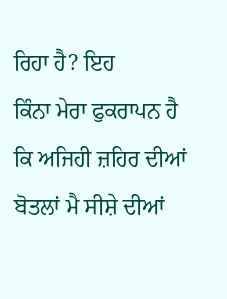ਰਿਹਾ ਹੈ? ਇਹ
ਕਿੰਨਾ ਮੇਰਾ ਫੁਕਰਾਪਨ ਹੈ ਕਿ ਅਜਿਹੀ ਜ਼ਹਿਰ ਦੀਆਂ ਬੋਤਲਾਂ ਮੈ ਸੀਸ਼ੇ ਦੀਆਂ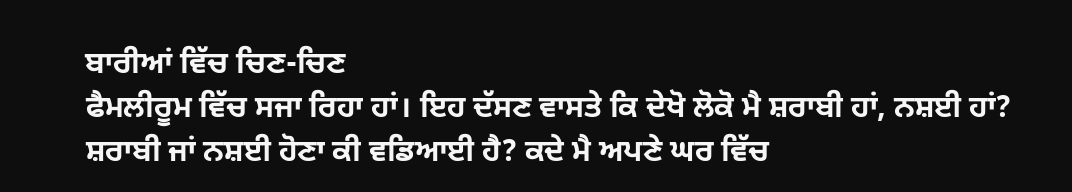ਬਾਰੀਆਂ ਵਿੱਚ ਚਿਣ-ਚਿਣ
ਫੈਮਲੀਰੂਮ ਵਿੱਚ ਸਜਾ ਰਿਹਾ ਹਾਂ। ਇਹ ਦੱਸਣ ਵਾਸਤੇ ਕਿ ਦੇਖੋ ਲੋਕੋ ਮੈ ਸ਼ਰਾਬੀ ਹਾਂ, ਨਸ਼ਈ ਹਾਂ?
ਸ਼ਰਾਬੀ ਜਾਂ ਨਸ਼ਈ ਹੋਣਾ ਕੀ ਵਡਿਆਈ ਹੈ? ਕਦੇ ਮੈ ਅਪਣੇ ਘਰ ਵਿੱਚ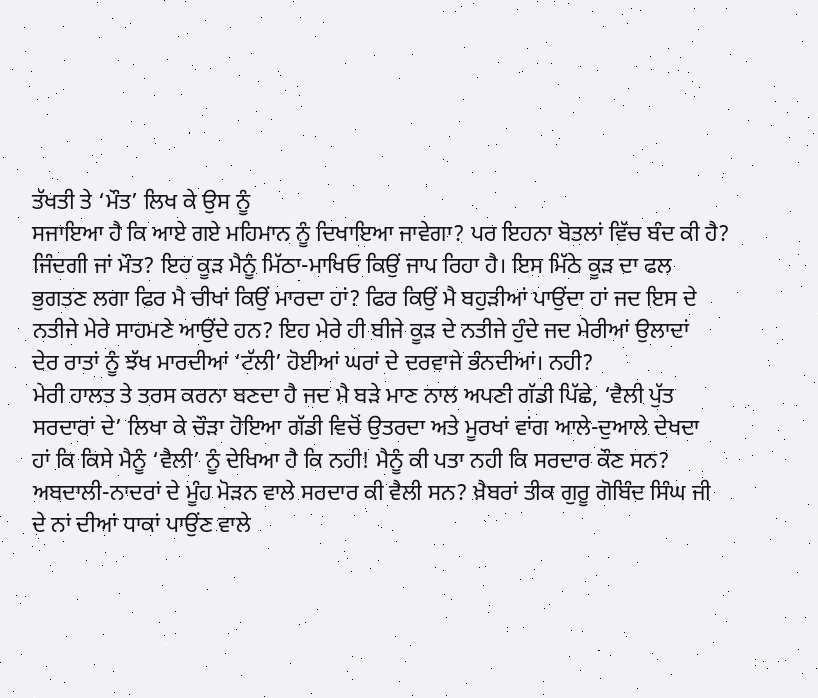ਤੱਖਤੀ ਤੇ ‘ਮੌਤ’ ਲਿਖ ਕੇ ਉਸ ਨੂੰ
ਸਜਾਇਆ ਹੈ ਕਿ ਆਏ ਗਏ ਮਹਿਮਾਨ ਨੂੰ ਦਿਖਾਇਆ ਜਾਵੇਗਾ? ਪਰ ਇਹਨਾ ਬੋਤਲਾਂ ਵਿੱਚ ਬੰਦ ਕੀ ਹੈ?
ਜਿੰਦਗੀ ਜਾਂ ਮੌਤ? ਇਹ ਕੂੜ ਮੈਨੂੰ ਮਿੱਠਾ-ਮਾਖਿਓ ਕਿਉਂ ਜਾਪ ਰਿਹਾ ਹੈ। ਇਸ ਮਿੱਠੇ ਕੂੜ ਦਾ ਫਲ
ਭੁਗਤਣ ਲਗਾ ਫਿਰ ਮੈ ਚੀਖਾਂ ਕਿਉਂ ਮਾਰਦਾ ਹਾਂ? ਫਿਰ ਕਿਉਂ ਮੈ ਬਹੁੜੀਆਂ ਪਾਉਂਦਾ ਹਾਂ ਜਦ ਇਸ ਦੇ
ਨਤੀਜੇ ਮੇਰੇ ਸਾਹਮਣੇ ਆਉਂਦੇ ਹਨ? ਇਹ ਮੇਰੇ ਹੀ ਬੀਜੇ ਕੂੜ ਦੇ ਨਤੀਜੇ ਹੁੰਦੇ ਜਦ ਮੇਰੀਆਂ ਉਲਾਦਾਂ
ਦੇਰ ਰਾਤਾਂ ਨੂੰ ਝੱਖ ਮਾਰਦੀਆਂ ‘ਟੱਲੀ’ ਹੋਈਆਂ ਘਰਾਂ ਦੇ ਦਰਵਾਜੇ ਭੰਨਦੀਆਂ। ਨਹੀ?
ਮੇਰੀ ਹਾਲਤ ਤੇ ਤਰਸ ਕਰਨਾ ਬਣਦਾ ਹੈ ਜਦ ਮੈ ਬੜੇ ਮਾਣ ਨਾਲ ਅਪਣੀ ਗੱਡੀ ਪਿੱਛੇ, ‘ਵੈਲੀ ਪੁੱਤ
ਸਰਦਾਰਾਂ ਦੇ’ ਲਿਖਾ ਕੇ ਚੌੜਾ ਹੋਇਆ ਗੱਡੀ ਵਿਚੋਂ ਉਤਰਦਾ ਅਤੇ ਮੂਰਖਾਂ ਵਾਂਗ ਆਲੇ-ਦੁਆਲੇ ਦੇਖਦਾ
ਹਾਂ ਕਿ ਕਿਸੇ ਮੈਨੂੰ ‘ਵੈਲੀ’ ਨੂੰ ਦੇਖਿਆ ਹੈ ਕਿ ਨਹੀ! ਮੈਨੂੰ ਕੀ ਪਤਾ ਨਹੀ ਕਿ ਸਰਦਾਰ ਕੌਣ ਸਨ?
ਅਬਦਾਲੀ-ਨਾਦਰਾਂ ਦੇ ਮੂੰਹ ਮੋੜਨ ਵਾਲੇ ਸਰਦਾਰ ਕੀ ਵੈਲੀ ਸਨ? ਖ਼ੈਬਰਾਂ ਤੀਕ ਗੁਰੂ ਗੋਬਿੰਦ ਸਿੰਘ ਜੀ
ਦੇ ਨਾਂ ਦੀਆਂ ਧਾਕਾਂ ਪਾਉਂਣ ਵਾਲੇ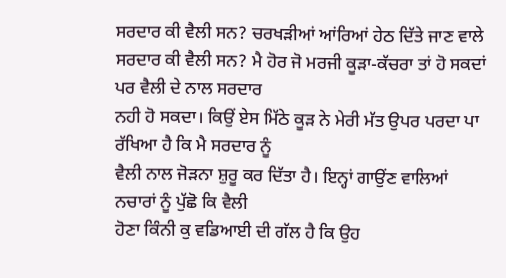ਸਰਦਾਰ ਕੀ ਵੈਲੀ ਸਨ? ਚਰਖੜੀਆਂ ਆਂਰਿਆਂ ਹੇਠ ਦਿੱਤੇ ਜਾਣ ਵਾਲੇ
ਸਰਦਾਰ ਕੀ ਵੈਲੀ ਸਨ? ਮੈ ਹੋਰ ਜੋ ਮਰਜੀ ਕੂੜਾ-ਕੱਚਰਾ ਤਾਂ ਹੋ ਸਕਦਾਂ ਪਰ ਵੈਲੀ ਦੇ ਨਾਲ ਸਰਦਾਰ
ਨਹੀ ਹੋ ਸਕਦਾ। ਕਿਉਂ ਏਸ ਮਿੱਠੇ ਕੂੜ ਨੇ ਮੇਰੀ ਮੱਤ ਉਪਰ ਪਰਦਾ ਪਾ ਰੱਖਿਆ ਹੈ ਕਿ ਮੈ ਸਰਦਾਰ ਨੂੰ
ਵੈਲੀ ਨਾਲ ਜੋੜਨਾ ਸ਼ੁਰੂ ਕਰ ਦਿੱਤਾ ਹੈ। ਇਨ੍ਹਾਂ ਗਾਉਂਣ ਵਾਲਿਆਂ ਨਚਾਰਾਂ ਨੂੰ ਪੁੱਛੋ ਕਿ ਵੈਲੀ
ਹੋਣਾ ਕਿੰਨੀ ਕੁ ਵਡਿਆਈ ਦੀ ਗੱਲ ਹੈ ਕਿ ਉਹ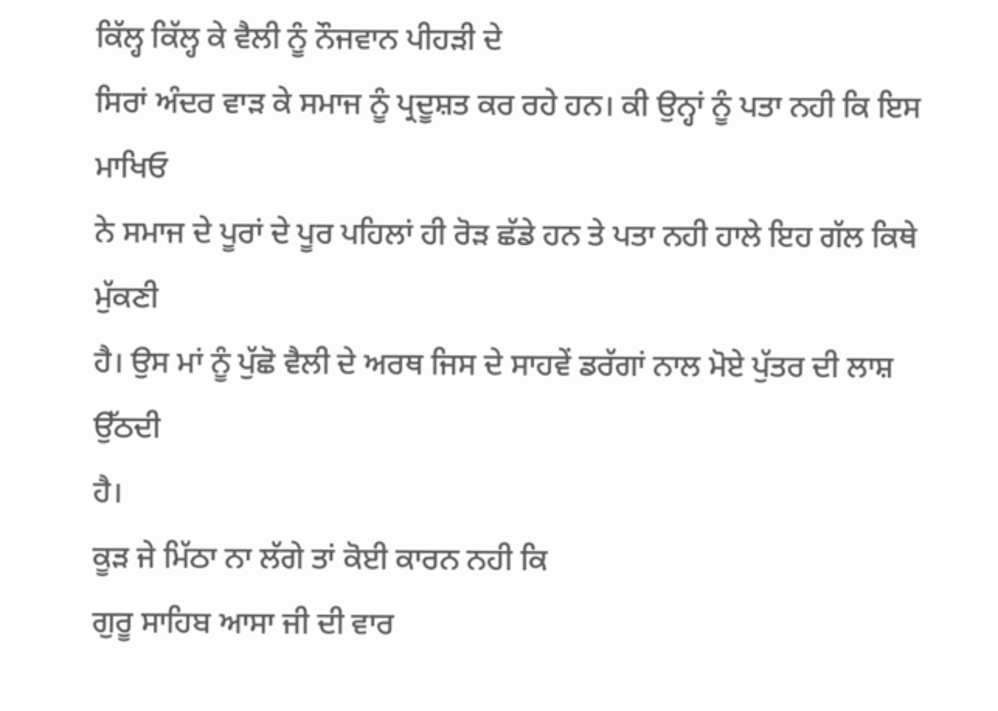ਕਿੱਲ੍ਹ ਕਿੱਲ੍ਹ ਕੇ ਵੈਲੀ ਨੂੰ ਨੌਜਵਾਨ ਪੀਹੜੀ ਦੇ
ਸਿਰਾਂ ਅੰਦਰ ਵਾੜ ਕੇ ਸਮਾਜ ਨੂੰ ਪ੍ਰਦੂਸ਼ਤ ਕਰ ਰਹੇ ਹਨ। ਕੀ ਉਨ੍ਹਾਂ ਨੂੰ ਪਤਾ ਨਹੀ ਕਿ ਇਸ ਮਾਖਿਓ
ਨੇ ਸਮਾਜ ਦੇ ਪੂਰਾਂ ਦੇ ਪੂਰ ਪਹਿਲਾਂ ਹੀ ਰੋੜ ਛੱਡੇ ਹਨ ਤੇ ਪਤਾ ਨਹੀ ਹਾਲੇ ਇਹ ਗੱਲ ਕਿਥੇ ਮੁੱਕਣੀ
ਹੈ। ਉਸ ਮਾਂ ਨੂੰ ਪੁੱਛੋ ਵੈਲੀ ਦੇ ਅਰਥ ਜਿਸ ਦੇ ਸਾਹਵੇਂ ਡਰੱਗਾਂ ਨਾਲ ਮੋਏ ਪੁੱਤਰ ਦੀ ਲਾਸ਼ ਉੱਠਦੀ
ਹੈ।
ਕੂੜ ਜੇ ਮਿੱਠਾ ਨਾ ਲੱਗੇ ਤਾਂ ਕੋਈ ਕਾਰਨ ਨਹੀ ਕਿ
ਗੁਰੂ ਸਾਹਿਬ ਆਸਾ ਜੀ ਦੀ ਵਾਰ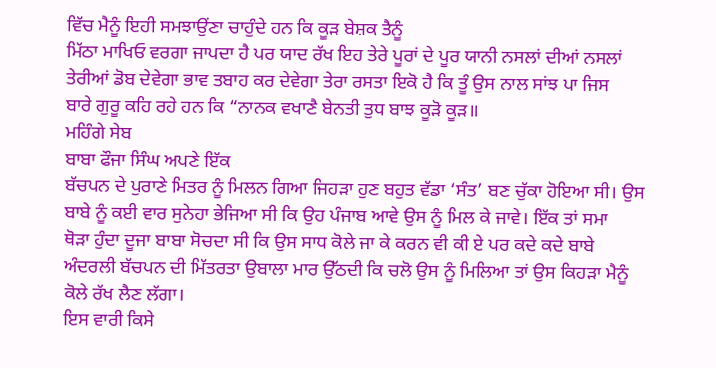ਵਿੱਚ ਮੈਨੂੰ ਇਹੀ ਸਮਝਾਉਂਣਾ ਚਾਹੁੰਦੇ ਹਨ ਕਿ ਕੂੜ ਬੇਸ਼ਕ ਤੈਨੂੰ
ਮਿੱਠਾ ਮਾਖਿਓ ਵਰਗਾ ਜਾਪਦਾ ਹੈ ਪਰ ਯਾਦ ਰੱਖ ਇਹ ਤੇਰੇ ਪੂਰਾਂ ਦੇ ਪੂਰ ਯਾਨੀ ਨਸਲਾਂ ਦੀਆਂ ਨਸਲਾਂ
ਤੇਰੀਆਂ ਡੋਬ ਦੇਵੇਗਾ ਭਾਵ ਤਬਾਹ ਕਰ ਦੇਵੇਗਾ ਤੇਰਾ ਰਸਤਾ ਇਕੋ ਹੈ ਕਿ ਤੂੰ ਉਸ ਨਾਲ ਸਾਂਝ ਪਾ ਜਿਸ
ਬਾਰੇ ਗੁਰੂ ਕਹਿ ਰਹੇ ਹਨ ਕਿ “ਨਾਨਕ ਵਖਾਣੈ ਬੇਨਤੀ ਤੁਧ ਬਾਝ ਕੂੜੋ ਕੂੜ॥
ਮਹਿੰਗੇ ਸੇਬ
ਬਾਬਾ ਫੌਜਾ ਸਿੰਘ ਅਪਣੇ ਇੱਕ
ਬੱਚਪਨ ਦੇ ਪੁਰਾਣੇ ਮਿਤਰ ਨੂੰ ਮਿਲਨ ਗਿਆ ਜਿਹੜਾ ਹੁਣ ਬਹੁਤ ਵੱਡਾ ‘ਸੰਤ’ ਬਣ ਚੁੱਕਾ ਹੋਇਆ ਸੀ। ਉਸ
ਬਾਬੇ ਨੂੰ ਕਈ ਵਾਰ ਸੁਨੇਹਾ ਭੇਜਿਆ ਸੀ ਕਿ ਉਹ ਪੰਜਾਬ ਆਵੇ ਉਸ ਨੂੰ ਮਿਲ ਕੇ ਜਾਵੇ। ਇੱਕ ਤਾਂ ਸਮਾ
ਥੋੜਾ ਹੁੰਦਾ ਦੂਜਾ ਬਾਬਾ ਸੋਚਦਾ ਸੀ ਕਿ ਉਸ ਸਾਧ ਕੋਲੇ ਜਾ ਕੇ ਕਰਨ ਵੀ ਕੀ ਏ ਪਰ ਕਦੇ ਕਦੇ ਬਾਬੇ
ਅੰਦਰਲੀ ਬੱਚਪਨ ਦੀ ਮਿੱਤਰਤਾ ਉਬਾਲਾ ਮਾਰ ਉੱਠਦੀ ਕਿ ਚਲੋ ਉਸ ਨੂੰ ਮਿਲਿਆ ਤਾਂ ਉਸ ਕਿਹੜਾ ਮੈਨੂੰ
ਕੋਲੇ ਰੱਖ ਲੈਣ ਲੱਗਾ।
ਇਸ ਵਾਰੀ ਕਿਸੇ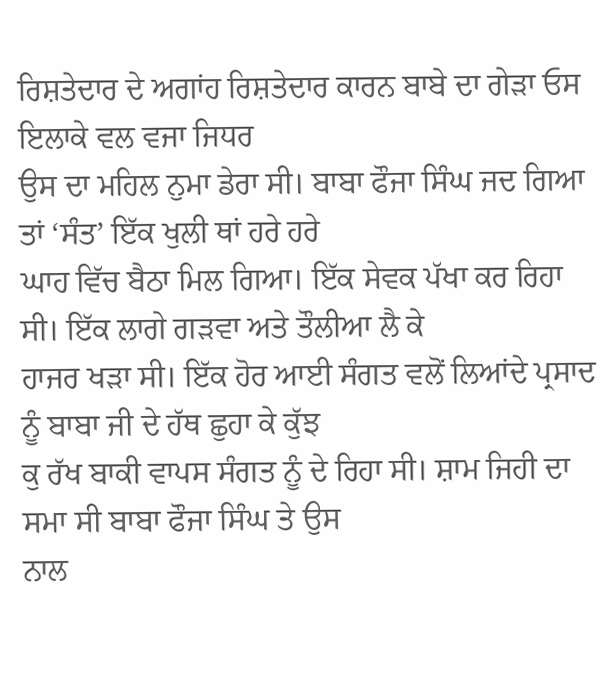ਰਿਸ਼ਤੇਦਾਰ ਦੇ ਅਗਾਂਹ ਰਿਸ਼ਤੇਦਾਰ ਕਾਰਨ ਬਾਬੇ ਦਾ ਗੇੜਾ ਓਸ ਇਲਾਕੇ ਵਲ ਵਜਾ ਜਿਧਰ
ਉਸ ਦਾ ਮਹਿਲ ਨੁਮਾ ਡੇਰਾ ਸੀ। ਬਾਬਾ ਫੌਜਾ ਸਿੰਘ ਜਦ ਗਿਆ ਤਾਂ ‘ਸੰਤ’ ਇੱਕ ਖੁਲੀ ਥਾਂ ਹਰੇ ਹਰੇ
ਘਾਹ ਵਿੱਚ ਬੈਠਾ ਮਿਲ ਗਿਆ। ਇੱਕ ਸੇਵਕ ਪੱਖਾ ਕਰ ਰਿਹਾ ਸੀ। ਇੱਕ ਲਾਗੇ ਗੜਵਾ ਅਤੇ ਤੌਲੀਆ ਲੈ ਕੇ
ਹਾਜਰ ਖੜਾ ਸੀ। ਇੱਕ ਹੋਰ ਆਈ ਸੰਗਤ ਵਲੋਂ ਲਿਆਂਦੇ ਪ੍ਰਸਾਦ ਨੂੰ ਬਾਬਾ ਜੀ ਦੇ ਹੱਥ ਛੁਹਾ ਕੇ ਕੁੱਝ
ਕੁ ਰੱਖ ਬਾਕੀ ਵਾਪਸ ਸੰਗਤ ਨੂੰ ਦੇ ਰਿਹਾ ਸੀ। ਸ਼ਾਮ ਜਿਹੀ ਦਾ ਸਮਾ ਸੀ ਬਾਬਾ ਫੌਜਾ ਸਿੰਘ ਤੇ ਉਸ
ਨਾਲ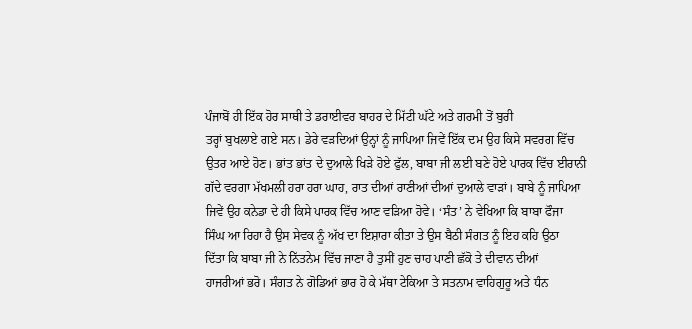ਪੰਜਾਬੋਂ ਹੀ ਇੱਕ ਹੋਰ ਸਾਥੀ ਤੇ ਡਰਾਈਵਰ ਬਾਹਰ ਦੇ ਮਿੱਟੀ ਘੱਟੇ ਅਤੇ ਗਰਮੀ ਤੋਂ ਬੁਰੀ
ਤਰ੍ਹਾਂ ਬੁਖਲਾਏ ਗਏ ਸਨ। ਡੇਰੇ ਵੜਦਿਆਂ ਉਨ੍ਹਾਂ ਨੂੰ ਜਾਪਿਆ ਜਿਵੇਂ ਇੱਕ ਦਮ ਉਹ ਕਿਸੇ ਸਵਰਗ ਵਿੱਚ
ਉਤਰ ਆਏ ਹੋਣ। ਭਾਂਤ ਭਾਂਤ ਦੇ ਦੁਆਲੇ ਖਿੜੇ ਹੋਏ ਫੁੱਲ, ਬਾਬਾ ਜੀ ਲਈ ਬਣੇ ਹੋਏ ਪਾਰਕ ਵਿੱਚ ਈਰਾਨੀ
ਗੱਦੇ ਵਰਗਾ ਮੱਖਮਲੀ ਹਰਾ ਹਰਾ ਘਾਹ, ਰਾਤ ਦੀਆਂ ਰਾਣੀਆਂ ਦੀਆਂ ਦੁਆਲੇ ਵਾੜਾਂ। ਬਾਬੇ ਨੂੰ ਜਾਪਿਆ
ਜਿਵੇਂ ਉਹ ਕਨੇਡਾ ਦੇ ਹੀ ਕਿਸੇ ਪਾਰਕ ਵਿੱਚ ਆਣ ਵੜਿਆ ਹੋਵੇ। ‘ਸੰਤ’ ਨੇ ਵੇਖਿਆ ਕਿ ਬਾਬਾ ਫੌਜਾ
ਸਿੰਘ ਆ ਰਿਹਾ ਹੈ ਉਸ ਸੇਵਕ ਨੂੰ ਅੱਖ ਦਾ ਇਸ਼ਾਰਾ ਕੀਤਾ ਤੇ ਉਸ ਬੈਠੀ ਸੰਗਤ ਨੂੰ ਇਹ ਕਹਿ ਉਠਾ
ਦਿੱਤਾ ਕਿ ਬਾਬਾ ਜੀ ਨੇ ਨਿੱਤਨੇਮ ਵਿੱਚ ਜਾਣਾ ਹੈ ਤੁਸੀਂ ਹੁਣ ਚਾਹ ਪਾਣੀ ਛੱਕੋ ਤੇ ਦੀਵਾਨ ਦੀਆਂ
ਹਾਜਰੀਆਂ ਭਰੋ। ਸੰਗਤ ਨੇ ਗੋਡਿਆਂ ਭਾਰ ਹੋ ਕੇ ਮੱਥਾ ਟੇਕਿਆ ਤੇ ਸਤਨਾਮ ਵਾਹਿਗੁਰੂ ਅਤੇ ਧੰਨ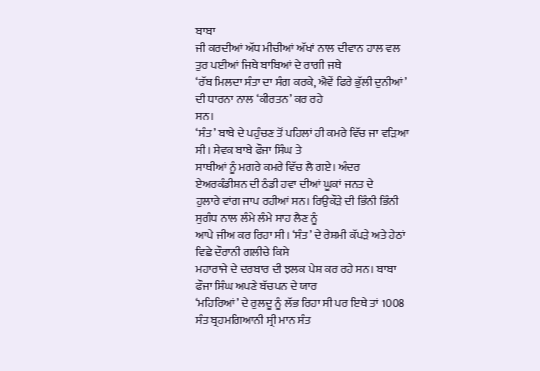ਬਾਬਾ
ਜੀ ਕਰਦੀਆਂ ਅੱਧ ਮੀਚੀਆਂ ਅੱਖਾਂ ਨਾਲ ਦੀਵਾਨ ਹਾਲ ਵਲ ਤੁਰ ਪਈਆਂ ਜਿਥੇ ਬਾਬਿਆਂ ਦੇ ਰਾਗੀ ਜਥੇ
‘ਰੱਬ ਮਿਲਦਾ ਸੰਤਾ ਦਾ ਸੰਗ ਕਰਕੇ, ਐਵੇਂ ਫਿਰੇ ਭੁੱਲੀ ਦੁਨੀਆਂ’ ਦੀ ਧਾਰਨਾ ਨਾਲ ‘ਕੀਰਤਨ’ ਕਰ ਰਹੇ
ਸਨ।
‘ਸੰਤ’ ਬਾਬੇ ਦੇ ਪਹੁੰਚਣ ਤੋਂ ਪਹਿਲਾਂ ਹੀ ਕਮਰੇ ਵਿੱਚ ਜਾ ਵੜਿਆ ਸੀ। ਸੇਵਕ ਬਾਬੇ ਫੌਜਾ ਸਿੰਘ ਤੇ
ਸਾਥੀਆਂ ਨੂੰ ਮਗਰੇ ਕਮਰੇ ਵਿੱਚ ਲੈ ਗਏ। ਅੰਦਰ ਏਅਰਕੰਡੀਸ਼ਨ ਦੀ ਠੰਡੀ ਹਵਾ ਦੀਆਂ ਘੂਕਾਂ ਜਨਤ ਦੇ
ਹੁਲਾਰੇ ਵਾਂਗ ਜਾਪ ਰਹੀਆਂ ਸਨ। ਰਿਉਕੌੜੇ ਦੀ ਭਿੰਨੀ ਭਿੰਨੀ ਸੁਗੰਧ ਨਾਲ ਲੰਮੇ ਲੰਮੇ ਸਾਹ ਲੈਣ ਨੂੰ
ਆਪੇ ਜੀਅ ਕਰ ਰਿਹਾ ਸੀ। ‘ਸੰਤ’ ਦੇ ਰੇਸ਼ਮੀ ਕੱਪੜੇ ਅਤੇ ਹੇਠਾਂ ਵਿਛੇ ਦੌਰਾਨੀ ਗਲੀਚੇ ਕਿਸੇ
ਮਹਾਰਾਜੇ ਦੇ ਦਰਬਾਰ ਦੀ ਝਲਕ ਪੇਸ਼ ਕਰ ਰਹੇ ਸਨ। ਬਾਬਾ ਫੌਜਾ ਸਿੰਘ ਅਪਣੇ ਬੱਚਪਨ ਦੇ ਯਾਰ
‘ਮਹਿਰਿਆਂ’ ਦੇ ਰੁਲਦੂ ਨੂੰ ਲੱਭ ਰਿਹਾ ਸੀ ਪਰ ਇਥੇ ਤਾਂ 1008 ਸੰਤ ਬ੍ਰਹਮਗਿਆਨੀ ਸ੍ਰੀ ਮਾਨ ਸੰਤ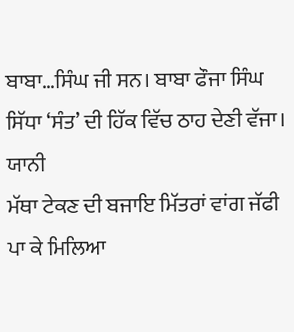ਬਾਬਾ…ਸਿੰਘ ਜੀ ਸਨ। ਬਾਬਾ ਫੌਜਾ ਸਿੰਘ ਸਿੱਧਾ ‘ਸੰਤ’ ਦੀ ਹਿੱਕ ਵਿੱਚ ਠਾਹ ਦੇਣੀ ਵੱਜਾ। ਯਾਨੀ
ਮੱਥਾ ਟੇਕਣ ਦੀ ਬਜਾਇ ਮਿੱਤਰਾਂ ਵਾਂਗ ਜੱਫੀ ਪਾ ਕੇ ਮਿਲਿਆ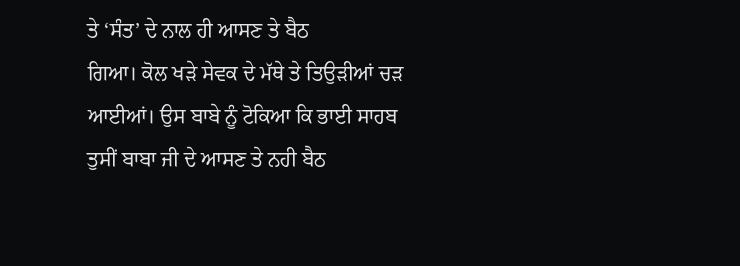ਤੇ ‘ਸੰਤ’ ਦੇ ਨਾਲ ਹੀ ਆਸਣ ਤੇ ਬੈਠ
ਗਿਆ। ਕੋਲ ਖੜੇ ਸੇਵਕ ਦੇ ਮੱਥੇ ਤੇ ਤਿਉੜੀਆਂ ਚੜ ਆਈਆਂ। ਉਸ ਬਾਬੇ ਨੂੰ ਟੋਕਿਆ ਕਿ ਭਾਈ ਸਾਹਬ
ਤੁਸੀਂ ਬਾਬਾ ਜੀ ਦੇ ਆਸਣ ਤੇ ਨਹੀ ਬੈਠ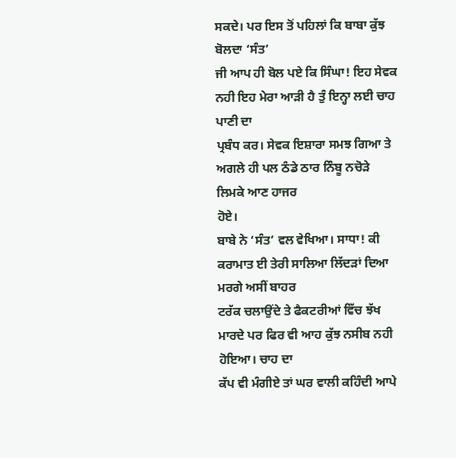ਸਕਦੇ। ਪਰ ਇਸ ਤੋਂ ਪਹਿਲਾਂ ਕਿ ਬਾਬਾ ਕੁੱਝ ਬੋਲਦਾ ‘ਸੰਤ’
ਜੀ ਆਪ ਹੀ ਬੋਲ ਪਏ ਕਿ ਸਿੰਘਾ! ਇਹ ਸੇਵਕ ਨਹੀ ਇਹ ਮੇਰਾ ਆੜੀ ਹੈ ਤੁੰ ਇਨ੍ਹਾ ਲਈ ਚਾਹ ਪਾਣੀ ਦਾ
ਪ੍ਰਬੰਧ ਕਰ। ਸੇਵਕ ਇਸ਼ਾਰਾ ਸਮਝ ਗਿਆ ਤੇ ਅਗਲੇ ਹੀ ਪਲ ਠੰਡੇ ਠਾਰ ਨਿੰਬੂ ਨਚੋੜੇ ਲਿਮਕੇ ਆਣ ਹਾਜਰ
ਹੋਏ।
ਬਾਬੇ ਨੇ ‘ਸੰਤ’ ਵਲ ਵੇਖਿਆ। ਸਾਧਾ! ਕੀ ਕਰਾਮਾਤ ਈ ਤੇਰੀ ਸਾਲਿਆ ਲਿੱਦੜਾਂ ਦਿਆ ਮਰਗੇ ਅਸੀਂ ਬਾਹਰ
ਟਰੱਕ ਚਲਾਉਂਦੇ ਤੇ ਫੈਕਟਰੀਆਂ ਵਿੱਚ ਝੱਖ ਮਾਰਦੇ ਪਰ ਫਿਰ ਵੀ ਆਹ ਕੁੱਝ ਨਸੀਬ ਨਹੀ ਹੋਇਆ। ਚਾਹ ਦਾ
ਕੱਪ ਵੀ ਮੰਗੀਏ ਤਾਂ ਘਰ ਵਾਲੀ ਕਹਿੰਦੀ ਆਪੇ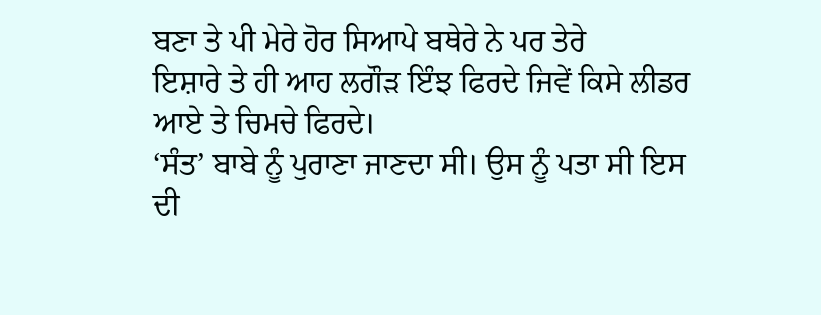ਬਣਾ ਤੇ ਪੀ ਮੇਰੇ ਹੋਰ ਸਿਆਪੇ ਬਥੇਰੇ ਨੇ ਪਰ ਤੇਰੇ
ਇਸ਼ਾਰੇ ਤੇ ਹੀ ਆਹ ਲਗੌੜ ਇੰਝ ਫਿਰਦੇ ਜਿਵੇਂ ਕਿਸੇ ਲੀਡਰ ਆਏ ਤੇ ਚਿਮਚੇ ਫਿਰਦੇ।
‘ਸੰਤ’ ਬਾਬੇ ਨੂੰ ਪੁਰਾਣਾ ਜਾਣਦਾ ਸੀ। ਉਸ ਨੂੰ ਪਤਾ ਸੀ ਇਸ ਦੀ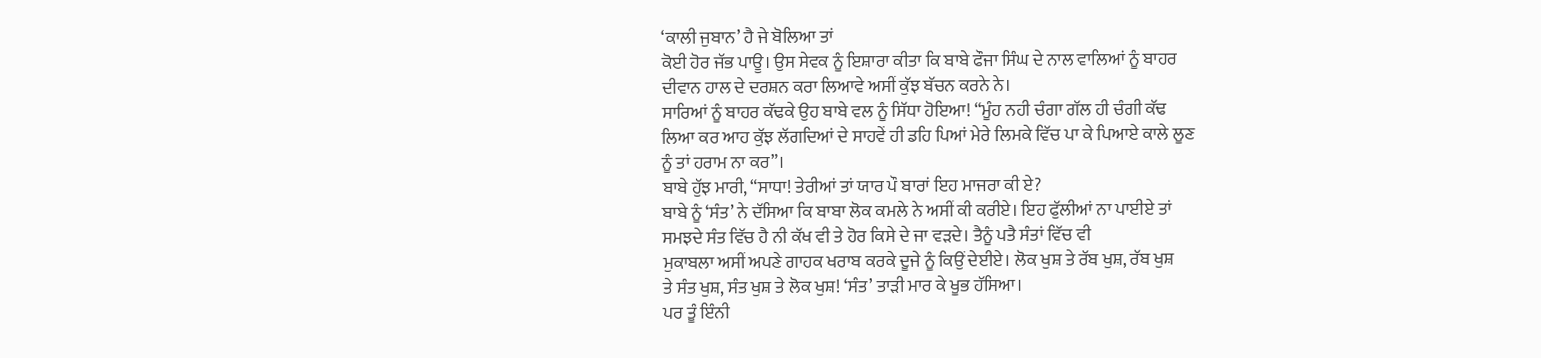‘ਕਾਲੀ ਜੁਬਾਨ’ ਹੈ ਜੇ ਬੋਲਿਆ ਤਾਂ
ਕੋਈ ਹੋਰ ਜੱਭ ਪਾਊ। ਉਸ ਸੇਵਕ ਨੂੰ ਇਸ਼ਾਰਾ ਕੀਤਾ ਕਿ ਬਾਬੇ ਫੌਜਾ ਸਿੰਘ ਦੇ ਨਾਲ ਵਾਲਿਆਂ ਨੂੰ ਬਾਹਰ
ਦੀਵਾਨ ਹਾਲ ਦੇ ਦਰਸ਼ਨ ਕਰਾ ਲਿਆਵੇ ਅਸੀਂ ਕੁੱਝ ਬੱਚਨ ਕਰਨੇ ਨੇ।
ਸਾਰਿਆਂ ਨੂੰ ਬਾਹਰ ਕੱਢਕੇ ਉਹ ਬਾਬੇ ਵਲ ਨੂੰ ਸਿੱਧਾ ਹੋਇਆ! “ਮੂੰਹ ਨਹੀ ਚੰਗਾ ਗੱਲ ਹੀ ਚੰਗੀ ਕੱਢ
ਲਿਆ ਕਰ ਆਹ ਕੁੱਝ ਲੱਗਦਿਆਂ ਦੇ ਸਾਹਵੇਂ ਹੀ ਡਹਿ ਪਿਆਂ ਮੇਰੇ ਲਿਮਕੇ ਵਿੱਚ ਪਾ ਕੇ ਪਿਆਏ ਕਾਲੇ ਲੂਣ
ਨੂੰ ਤਾਂ ਹਰਾਮ ਨਾ ਕਰ”।
ਬਾਬੇ ਹੁੱਝ ਮਾਰੀ, “ਸਾਧਾ! ਤੇਰੀਆਂ ਤਾਂ ਯਾਰ ਪੌ ਬਾਰਾਂ ਇਹ ਮਾਜਰਾ ਕੀ ਏ?
ਬਾਬੇ ਨੂੰ ‘ਸੰਤ’ ਨੇ ਦੱਸਿਆ ਕਿ ਬਾਬਾ ਲੋਕ ਕਮਲੇ ਨੇ ਅਸੀਂ ਕੀ ਕਰੀਏ। ਇਹ ਫੁੱਲੀਆਂ ਨਾ ਪਾਈਏ ਤਾਂ
ਸਮਝਦੇ ਸੰਤ ਵਿੱਚ ਹੈ ਨੀ ਕੱਖ ਵੀ ਤੇ ਹੋਰ ਕਿਸੇ ਦੇ ਜਾ ਵੜਦੇ। ਤੈਨੂੰ ਪਤੈ ਸੰਤਾਂ ਵਿੱਚ ਵੀ
ਮੁਕਾਬਲਾ ਅਸੀਂ ਅਪਣੇ ਗਾਹਕ ਖਰਾਬ ਕਰਕੇ ਦੂਜੇ ਨੂੰ ਕਿਉਂ ਦੇਈਏ। ਲੋਕ ਖੁਸ਼ ਤੇ ਰੱਬ ਖੁਸ਼, ਰੱਬ ਖੁਸ਼
ਤੇ ਸੰਤ ਖੁਸ਼, ਸੰਤ ਖੁਸ਼ ਤੇ ਲੋਕ ਖੁਸ਼! ‘ਸੰਤ’ ਤਾੜੀ ਮਾਰ ਕੇ ਖੂਭ ਹੱਸਿਆ।
ਪਰ ਤੂੰ ਇੰਨੀ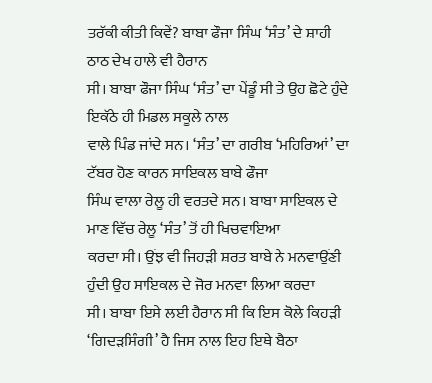ਤਰੱਕੀ ਕੀਤੀ ਕਿਵੇਂ? ਬਾਬਾ ਫੌਜਾ ਸਿੰਘ ‘ਸੰਤ’ ਦੇ ਸ਼ਾਹੀ ਠਾਠ ਦੇਖ ਹਾਲੇ ਵੀ ਹੈਰਾਨ
ਸੀ। ਬਾਬਾ ਫੌਜਾ ਸਿੰਘ ‘ਸੰਤ’ ਦਾ ਪੇਂਡੂੰ ਸੀ ਤੇ ਉਹ ਛੋਟੇ ਹੁੰਦੇ ਇਕੱਠੇ ਹੀ ਮਿਡਲ ਸਕੂਲੇ ਨਾਲ
ਵਾਲੇ ਪਿੰਡ ਜਾਂਦੇ ਸਨ। ‘ਸੰਤ’ ਦਾ ਗਰੀਬ ‘ਮਹਿਰਿਆਂ’ ਦਾ ਟੱਬਰ ਹੋਣ ਕਾਰਨ ਸਾਇਕਲ ਬਾਬੇ ਫੌਜਾ
ਸਿੰਘ ਵਾਲਾ ਰੇਲੂ ਹੀ ਵਰਤਦੇ ਸਨ। ਬਾਬਾ ਸਾਇਕਲ ਦੇ ਮਾਣ ਵਿੱਚ ਰੇਲੂ ‘ਸੰਤ’ ਤੋਂ ਹੀ ਖਿਚਵਾਇਆ
ਕਰਦਾ ਸੀ। ਉਂਝ ਵੀ ਜਿਹੜੀ ਸ਼ਰਤ ਬਾਬੇ ਨੇ ਮਨਵਾਉਂਣੀ ਹੁੰਦੀ ਉਹ ਸਾਇਕਲ ਦੇ ਜੋਰ ਮਨਵਾ ਲਿਆ ਕਰਦਾ
ਸੀ। ਬਾਬਾ ਇਸੇ ਲਈ ਹੈਰਾਨ ਸੀ ਕਿ ਇਸ ਕੋਲੇ ਕਿਹੜੀ ‘ਗਿਦੜਸਿੰਗੀ’ ਹੈ ਜਿਸ ਨਾਲ ਇਹ ਇਥੇ ਬੈਠਾ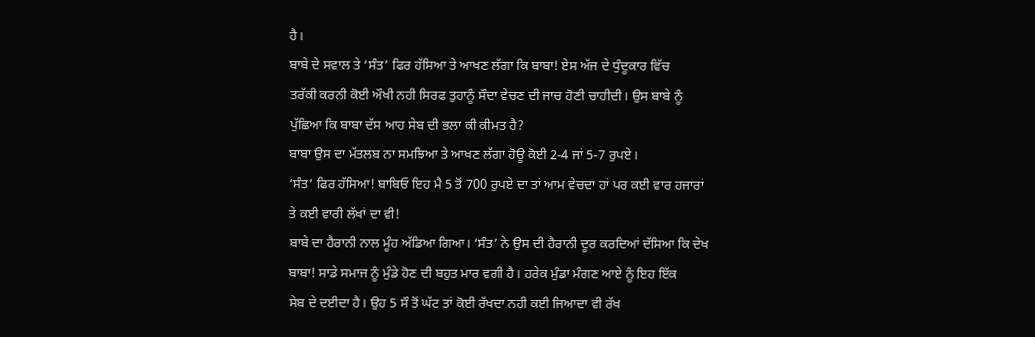ਹੈ।
ਬਾਬੇ ਦੇ ਸਵਾਲ ਤੇ ‘ਸੰਤ’ ਫਿਰ ਹੱਸਿਆ ਤੇ ਆਖਣ ਲੱਗਾ ਕਿ ਬਾਬਾ! ਏਸ ਅੱਜ ਦੇ ਧੁੰਦੂਕਾਰ ਵਿੱਚ
ਤਰੱਕੀ ਕਰਨੀ ਕੋਈ ਔਖੀ ਨਹੀ ਸਿਰਫ ਤੁਹਾਨੂੰ ਸੌਦਾ ਵੇਚਣ ਦੀ ਜਾਚ ਹੋਣੀ ਚਾਹੀਦੀ। ਉਸ ਬਾਬੇ ਨੂੰ
ਪੁੱਛਿਆ ਕਿ ਬਾਬਾ ਦੱਸ ਆਹ ਸੇਬ ਦੀ ਭਲਾ ਕੀ ਕੀਮਤ ਹੈ?
ਬਾਬਾ ਉਸ ਦਾ ਮੱਤਲਬ ਨਾ ਸਮਝਿਆ ਤੇ ਆਖਣ ਲੱਗਾ ਹੋਊ ਕੋਈ 2-4 ਜਾਂ 5-7 ਰੁਪਏ।
‘ਸੰਤ’ ਫਿਰ ਹੱਸਿਆ! ਬਾਬਿਓ ਇਹ ਮੈ 5 ਤੋਂ 700 ਰੁਪਏ ਦਾ ਤਾਂ ਆਮ ਵੇਚਦਾ ਹਾਂ ਪਰ ਕਈ ਵਾਰ ਹਜਾਰਾਂ
ਤੇ ਕਈ ਵਾਰੀ ਲੱਖਾਂ ਦਾ ਵੀ!
ਬਾਬੇ ਦਾ ਹੈਰਾਨੀ ਨਾਲ ਮੂੰਹ ਅੱਡਿਆ ਗਿਆ। ‘ਸੰਤ’ ਨੇ ਉਸ ਦੀ ਹੈਰਾਨੀ ਦੂਰ ਕਰਦਿਆਂ ਦੱਸਿਆ ਕਿ ਦੇਖ
ਬਾਬਾ! ਸਾਡੇ ਸਮਾਜ ਨੂੰ ਮੁੰਡੇ ਹੋਣ ਦੀ ਬਹੁਤ ਮਾਰ ਵਗੀ ਹੈ। ਹਰੇਕ ਮੁੰਡਾ ਮੰਗਣ ਆਏ ਨੂੰ ਇਹ ਇੱਕ
ਸੇਬ ਦੇ ਦਈਦਾ ਹੈ। ਉਹ 5 ਸੌ ਤੋਂ ਘੱਟ ਤਾਂ ਕੋਈ ਰੱਖਦਾ ਨਹੀ ਕਈ ਜਿਆਦਾ ਵੀ ਰੱਖ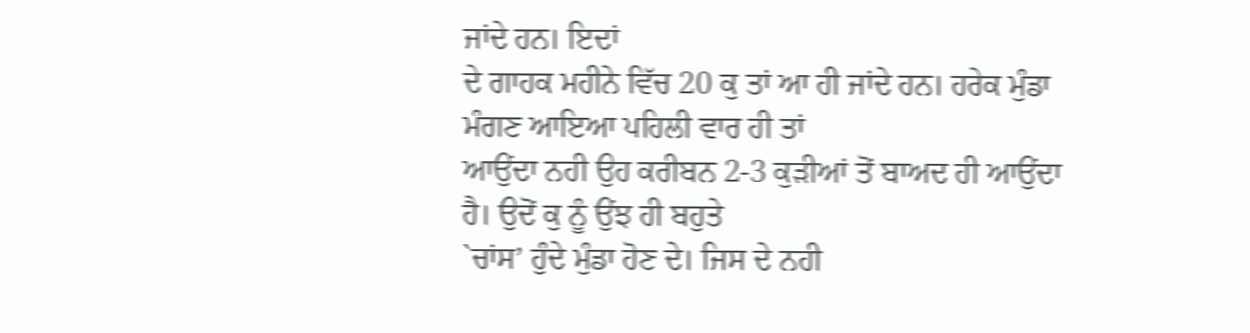ਜਾਂਦੇ ਹਨ। ਇਦਾਂ
ਦੇ ਗਾਹਕ ਮਹੀਨੇ ਵਿੱਚ 20 ਕੁ ਤਾਂ ਆ ਹੀ ਜਾਂਦੇ ਹਨ। ਹਰੇਕ ਮੁੰਡਾ ਮੰਗਣ ਆਇਆ ਪਹਿਲੀ ਵਾਰ ਹੀ ਤਾਂ
ਆਉਂਦਾ ਨਹੀ ਉਹ ਕਰੀਬਨ 2-3 ਕੁੜੀਆਂ ਤੋਂ ਬਾਅਦ ਹੀ ਆਉਂਦਾ ਹੈ। ਉਦੋਂ ਕੁ ਨੂੰ ਉਂਝ ਹੀ ਬਹੁਤੇ
`ਚਾਂਸ’ ਹੁੰਦੇ ਮੁੰਡਾ ਹੋਣ ਦੇ। ਜਿਸ ਦੇ ਨਹੀ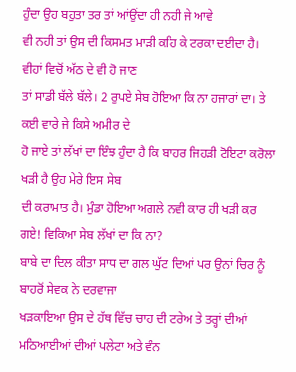ਹੁੰਦਾ ਉਹ ਬਹੁਤਾ ਤਰ ਤਾਂ ਆਂਉਂਦਾ ਹੀ ਨਹੀ ਜੇ ਆਵੇ
ਵੀ ਨਹੀ ਤਾਂ ਉਸ ਦੀ ਕਿਸਮਤ ਮਾੜੀ ਕਹਿ ਕੇ ਟਰਕਾ ਦਈਦਾ ਹੈ। ਵੀਹਾਂ ਵਿਚੋਂ ਅੱਠ ਦੇ ਵੀ ਹੋ ਜਾਣ
ਤਾਂ ਸਾਡੀ ਬੱਲੇ ਬੱਲੇ। 2 ਰੁਪਏ ਸੇਬ ਹੋਇਆ ਕਿ ਨਾ ਹਜਾਰਾਂ ਦਾ। ਤੇ ਕਈ ਵਾਰੇ ਜੇ ਕਿਸੇ ਅਮੀਰ ਦੇ
ਹੋ ਜਾਏ ਤਾਂ ਲੱਖਾਂ ਦਾ ਇੰਝ ਹੁੰਦਾ ਹੈ ਕਿ ਬਾਹਰ ਜਿਹੜੀ ਟੋਇਟਾ ਕਰੋਲਾ ਖੜੀ ਹੈ ਉਹ ਮੇਰੇ ਇਸ ਸੇਬ
ਦੀ ਕਰਾਮਾਤ ਹੈ। ਮੁੰਡਾ ਹੋਇਆ ਅਗਲੇ ਨਵੀ ਕਾਰ ਹੀ ਖੜੀ ਕਰ ਗਏ! ਵਿਕਿਆ ਸੇਬ ਲੱਖਾਂ ਦਾ ਕਿ ਨਾ?
ਬਾਬੇ ਦਾ ਦਿਲ ਕੀਤਾ ਸਾਧ ਦਾ ਗਲ ਘੁੱਟ ਦਿਆਂ ਪਰ ਉਨਾਂ ਚਿਰ ਨੂੰ ਬਾਹਰੋਂ ਸੇਵਕ ਨੇ ਦਰਵਾਜਾ
ਖੜਕਾਇਆ ਉਸ ਦੇ ਹੱਥ ਵਿੱਚ ਚਾਹ ਦੀ ਟਰੇਅ ਤੇ ਤਰ੍ਹਾਂ ਦੀਆਂ ਮਠਿਆਈਆਂ ਦੀਆਂ ਪਲੇਟਾ ਅਤੇ ਵੰਨ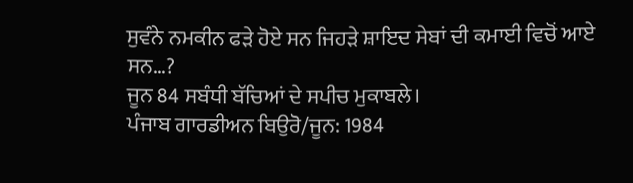ਸੁਵੰਨੇ ਨਮਕੀਨ ਫੜੇ ਹੋਏ ਸਨ ਜਿਹੜੇ ਸ਼ਾਇਦ ਸੇਬਾਂ ਦੀ ਕਮਾਈ ਵਿਚੋਂ ਆਏ ਸਨ…?
ਜੂਨ 84 ਸਬੰਧੀ ਬੱਚਿਆਂ ਦੇ ਸਪੀਚ ਮੁਕਾਬਲੇ।
ਪੰਜਾਬ ਗਾਰਡੀਅਨ ਬਿਉਰੋ/ਜੂਨ: 1984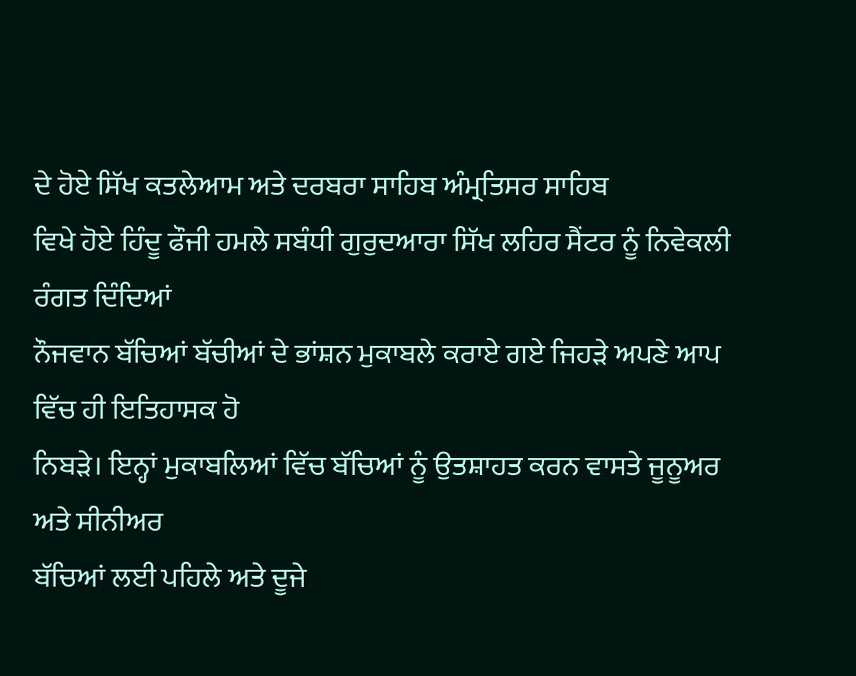ਦੇ ਹੋਏ ਸਿੱਖ ਕਤਲੇਆਮ ਅਤੇ ਦਰਬਰਾ ਸਾਹਿਬ ਅੰਮ੍ਰਤਿਸਰ ਸਾਹਿਬ
ਵਿਖੇ ਹੋਏ ਹਿੰਦੂ ਫੌਜੀ ਹਮਲੇ ਸਬੰਧੀ ਗੁਰੁਦਆਰਾ ਸਿੱਖ ਲਹਿਰ ਸੈਂਟਰ ਨੂੰ ਨਿਵੇਕਲੀ ਰੰਗਤ ਦਿੰਦਿਆਂ
ਨੌਜਵਾਨ ਬੱਚਿਆਂ ਬੱਚੀਆਂ ਦੇ ਭਾਂਸ਼ਨ ਮੁਕਾਬਲੇ ਕਰਾਏ ਗਏ ਜਿਹੜੇ ਅਪਣੇ ਆਪ ਵਿੱਚ ਹੀ ਇਤਿਹਾਸਕ ਹੋ
ਨਿਬੜੇ। ਇਨ੍ਹਾਂ ਮੁਕਾਬਲਿਆਂ ਵਿੱਚ ਬੱਚਿਆਂ ਨੂੰ ਉਤਸ਼ਾਹਤ ਕਰਨ ਵਾਸਤੇ ਜੂਨੂਅਰ ਅਤੇ ਸੀਨੀਅਰ
ਬੱਚਿਆਂ ਲਈ ਪਹਿਲੇ ਅਤੇ ਦੂਜੇ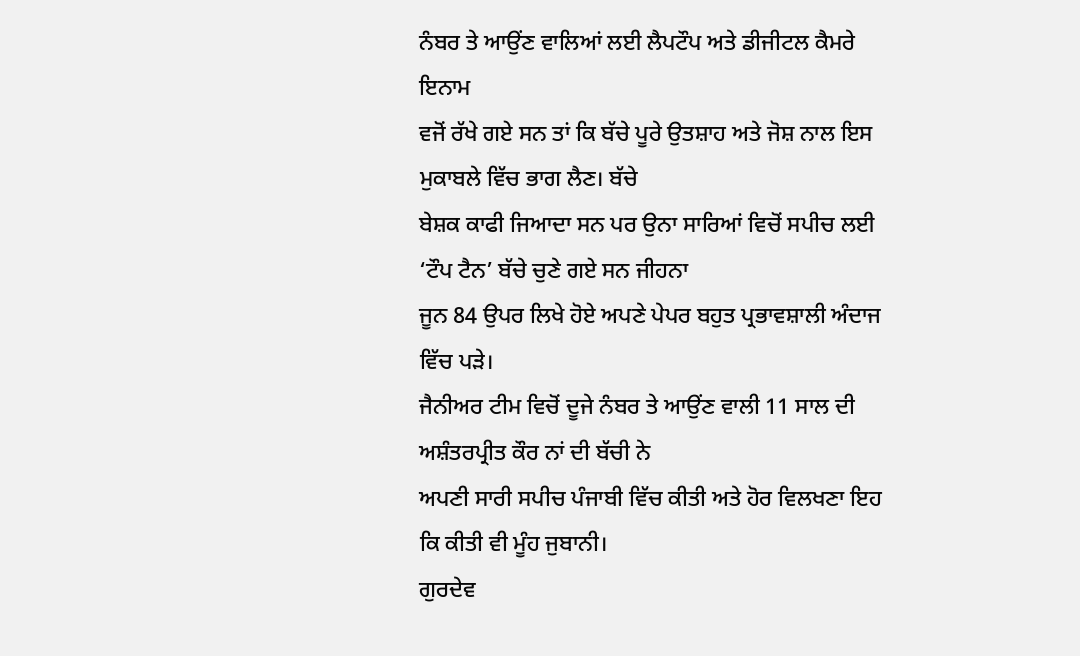ਨੰਬਰ ਤੇ ਆਉਂਣ ਵਾਲਿਆਂ ਲਈ ਲੈਪਟੌਪ ਅਤੇ ਡੀਜੀਟਲ ਕੈਮਰੇ ਇਨਾਮ
ਵਜੋਂ ਰੱਖੇ ਗਏ ਸਨ ਤਾਂ ਕਿ ਬੱਚੇ ਪੂਰੇ ਉਤਸ਼ਾਹ ਅਤੇ ਜੋਸ਼ ਨਾਲ ਇਸ ਮੁਕਾਬਲੇ ਵਿੱਚ ਭਾਗ ਲੈਣ। ਬੱਚੇ
ਬੇਸ਼ਕ ਕਾਫੀ ਜਿਆਦਾ ਸਨ ਪਰ ਉਨਾ ਸਾਰਿਆਂ ਵਿਚੋਂ ਸਪੀਚ ਲਈ ‘ਟੌਪ ਟੈਨ’ ਬੱਚੇ ਚੁਣੇ ਗਏ ਸਨ ਜੀਹਨਾ
ਜੂਨ 84 ਉਪਰ ਲਿਖੇ ਹੋਏ ਅਪਣੇ ਪੇਪਰ ਬਹੁਤ ਪ੍ਰਭਾਵਸ਼ਾਲੀ ਅੰਦਾਜ ਵਿੱਚ ਪੜੇ।
ਜੈਨੀਅਰ ਟੀਮ ਵਿਚੋਂ ਦੂਜੇ ਨੰਬਰ ਤੇ ਆਉਂਣ ਵਾਲੀ 11 ਸਾਲ ਦੀ ਅਸ਼ੰਤਰਪ੍ਰੀਤ ਕੌਰ ਨਾਂ ਦੀ ਬੱਚੀ ਨੇ
ਅਪਣੀ ਸਾਰੀ ਸਪੀਚ ਪੰਜਾਬੀ ਵਿੱਚ ਕੀਤੀ ਅਤੇ ਹੋਰ ਵਿਲਖਣਾ ਇਹ ਕਿ ਕੀਤੀ ਵੀ ਮੂੰਹ ਜੁਬਾਨੀ।
ਗੁਰਦੇਵ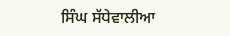ਸਿੰਘ ਸੱਧੇਵਾਲੀਆ